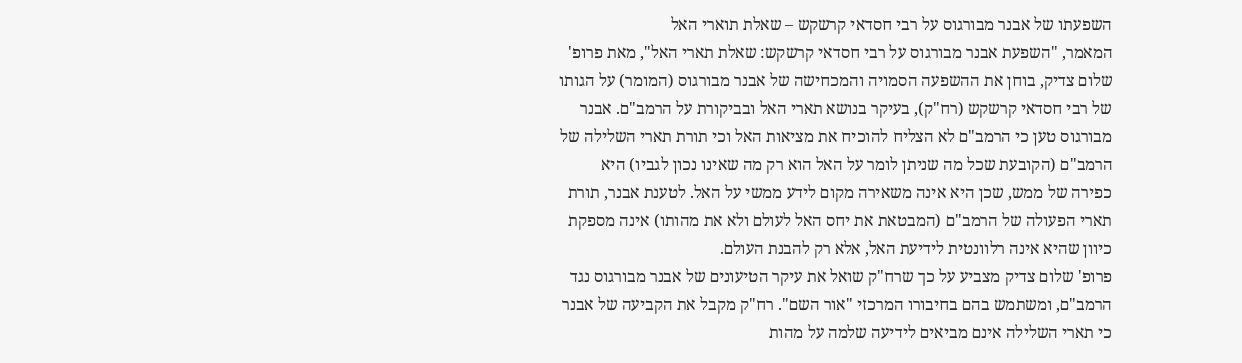השפעתו של אבנר מבורגוס על רבי חסדאי קרשקש – שאלת תוארי האל
המאמר, "השפעת אבנר מבורגוס על רבי חסדאי קרשקש: שאלת תארי האל", מאת פרופ' שלום צדיק, בוחן את ההשפעה הסמויה והמכחישה של אבנר מבורגוס (המומר) על הגותו של רבי חסדאי קרשקש (רח"ק), בעיקר בנושא תארי האל ובביקורת על הרמב"ם. אבנר מבורגוס טען כי הרמב"ם לא הצליח להוכיח את מציאות האל וכי תורת תארי השלילה של הרמב"ם (הקובעת שכל מה שניתן לומר על האל הוא רק מה שאינו נכון לגביו) היא כפירה של ממש, שכן היא אינה משאירה מקום לידע ממשי על האל. לטענת אבנר, תורת תארי הפעולה של הרמב"ם (המבטאת את יחס האל לעולם ולא את מהותו) אינה מספקת כיוון שהיא אינה רלוונטית לידיעת האל, אלא רק להבנת העולם.
פרופ' שלום צדיק מצביע על כך שרח"ק שואל את עיקר הטיעונים של אבנר מבורגוס נגד הרמב"ם, ומשתמש בהם בחיבורו המרכזי "אור השם". רח"ק מקבל את הקביעה של אבנר כי תארי השלילה אינם מביאים לידיעה שלמה על מהות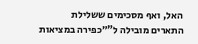האל, ואף מסכימים ששלילת התארים מובילה ל"״כפירה במציאות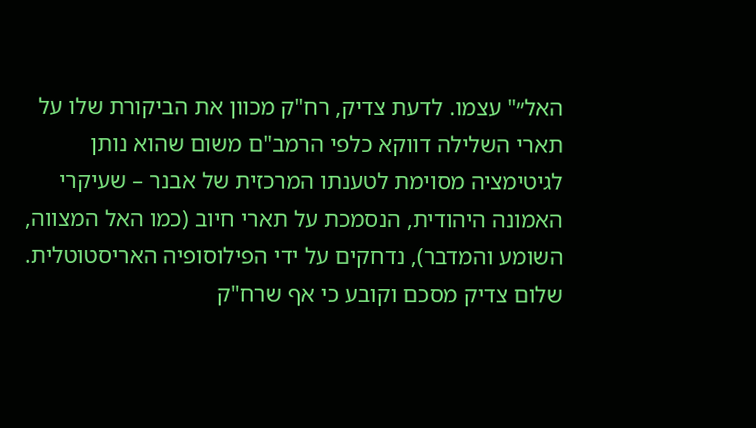האל״" עצמו. לדעת צדיק, רח"ק מכוון את הביקורת שלו על תארי השלילה דווקא כלפי הרמב"ם משום שהוא נותן לגיטימציה מסוימת לטענתו המרכזית של אבנר – שעיקרי האמונה היהודית, הנסמכת על תארי חיוב (כמו האל המצווה, השומע והמדבר), נדחקים על ידי הפילוסופיה האריסטוטלית.
שלום צדיק מסכם וקובע כי אף שרח"ק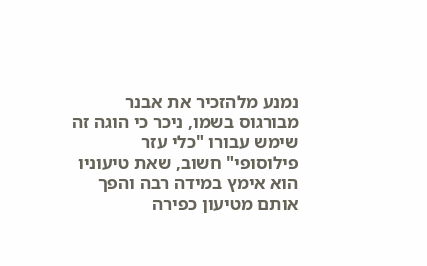נמנע מלהזכיר את אבנר מבורגוס בשמו, ניכר כי הוגה זה שימש עבורו "כלי עזר פילוסופי" חשוב, שאת טיעוניו הוא אימץ במידה רבה והפך אותם מטיעון כפירה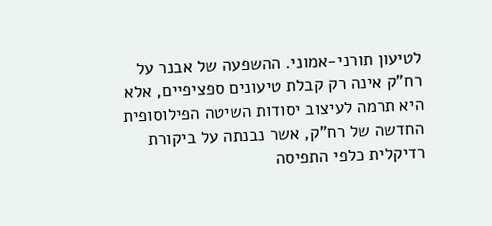לטיעון תורני-אמוני. ההשפעה של אבנר על רח"ק אינה רק קבלת טיעונים ספציפיים, אלא היא תרמה לעיצוב יסודות השיטה הפילוסופית החדשה של רח"ק, אשר נבנתה על ביקורת רדיקלית כלפי התפיסה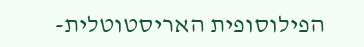הפילוסופית האריסטוטלית-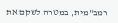רמב"מית, במטרה לשקם את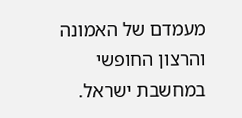מעמדם של האמונה והרצון החופשי במחשבת ישראל.